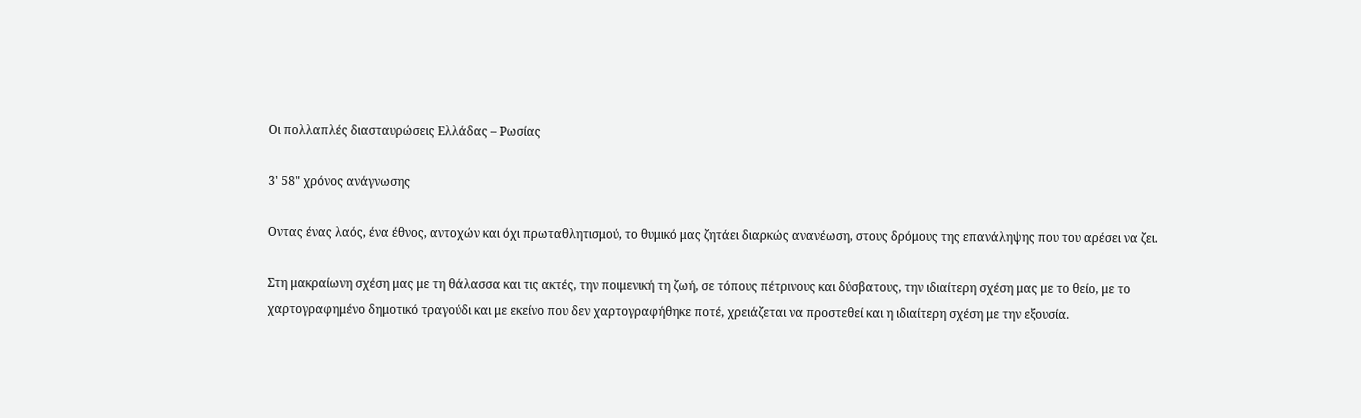Οι πολλαπλές διασταυρώσεις Ελλάδας – Ρωσίας

3' 58" χρόνος ανάγνωσης

Oντας ένας λαός, ένα έθνος, αντοχών και όχι πρωταθλητισμού, το θυμικό μας ζητάει διαρκώς ανανέωση, στους δρόμους της επανάληψης που του αρέσει να ζει.

Στη μακραίωνη σχέση μας με τη θάλασσα και τις ακτές, την ποιμενική τη ζωή, σε τόπους πέτρινους και δύσβατους, την ιδιαίτερη σχέση μας με το θείο, με το χαρτογραφημένο δημοτικό τραγούδι και με εκείνο που δεν χαρτογραφήθηκε ποτέ, χρειάζεται να προστεθεί και η ιδιαίτερη σχέση με την εξουσία.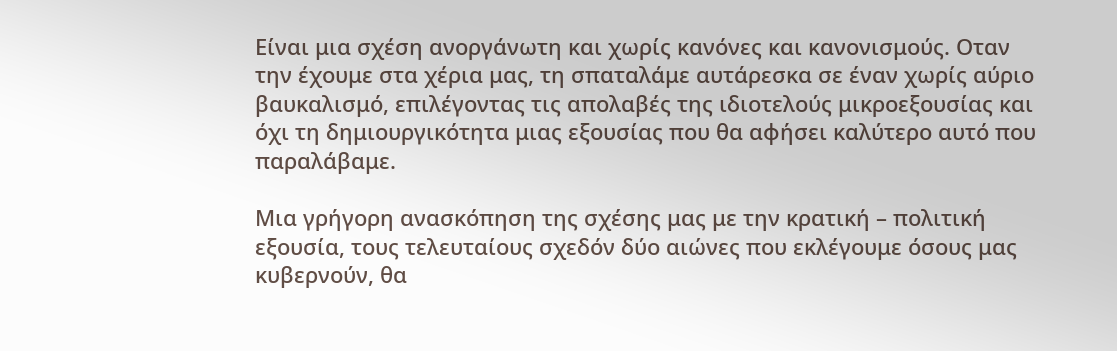Είναι μια σχέση ανοργάνωτη και χωρίς κανόνες και κανονισμούς. Οταν την έχουμε στα χέρια μας, τη σπαταλάμε αυτάρεσκα σε έναν χωρίς αύριο βαυκαλισμό, επιλέγοντας τις απολαβές της ιδιοτελούς μικροεξουσίας και όχι τη δημιουργικότητα μιας εξουσίας που θα αφήσει καλύτερο αυτό που παραλάβαμε.

Μια γρήγορη ανασκόπηση της σχέσης μας με την κρατική – πολιτική εξουσία, τους τελευταίους σχεδόν δύο αιώνες που εκλέγουμε όσους μας κυβερνούν, θα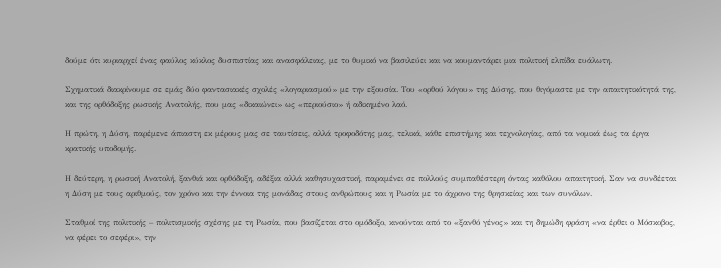δούμε ότι κυριαρχεί ένας φαύλος κύκλος δυσπιστίας και ανασφάλειας, με το θυμικό να βασιλεύει και να κουμαντάρει μια πολιτική ελπίδα ευάλωτη.

Σχηματικά διακρίνουμε σε εμάς δύο φαντασιακές σχολές «λογαριασμού» με την εξουσία. Του «ορθού λόγου» της Δύσης, που θιγόμαστε με την απαιτητικότητά της, και της ορθόδοξης ρωσικής Ανατολής, που μας «δικαιώνει» ως «περιούσιο» ή αδικημένο λαό.

Η πρώτη, η Δύση, παρέμενε άπιαστη εκ μέρους μας σε ταυτίσεις, αλλά τροφοδότης μας, τελικά, κάθε επιστήμης και τεχνολογίας, από τα νομικά έως τα έργα κρατικής υποδομής.

Η δεύτερη, η ρωσική Ανατολή, ξανθιά και ορθόδοξη, αδέξια αλλά καθησυχαστική, παραμένει σε πολλούς συμπαθέστερη όντας καθόλου απαιτητική. Σαν να συνδέεται η Δύση με τους αριθμούς, τον χρόνο και την έννοια της μονάδας στους ανθρώπους και η Ρωσία με το άχρονο της θρησκείας και των συνόλων.

Σταθμοί της πολιτικής – πολιτισμικής σχέσης με τη Ρωσία, που βασίζεται στο ομόδοξο, κινούνται από το «ξανθό γένος» και τη δημώδη φράση «να έρθει ο Μόσκοβος, να φέρει το σεφέρι», την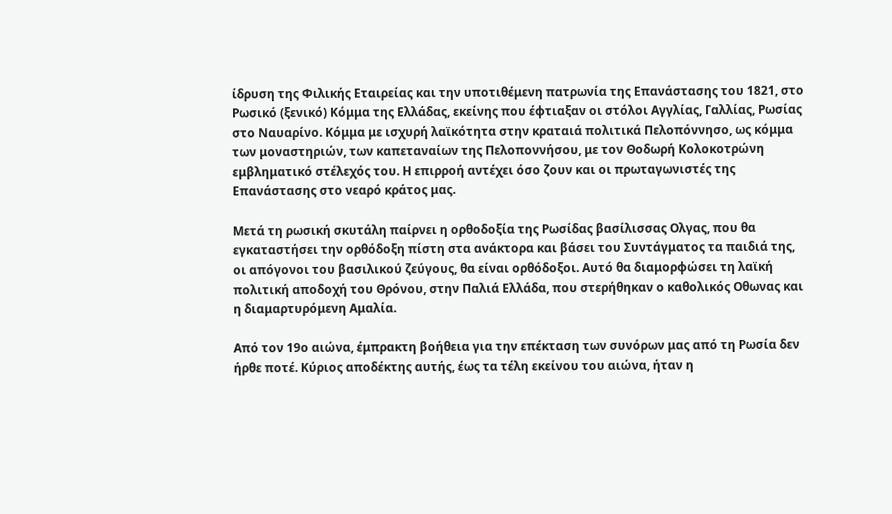ίδρυση της Φιλικής Εταιρείας και την υποτιθέμενη πατρωνία της Επανάστασης του 1821, στο Ρωσικό (ξενικό) Κόμμα της Ελλάδας, εκείνης που έφτιαξαν οι στόλοι Αγγλίας, Γαλλίας, Ρωσίας στο Ναυαρίνο. Κόμμα με ισχυρή λαϊκότητα στην κραταιά πολιτικά Πελοπόννησο, ως κόμμα των μοναστηριών, των καπεταναίων της Πελοποννήσου, με τον Θοδωρή Κολοκοτρώνη εμβληματικό στέλεχός του. Η επιρροή αντέχει όσο ζουν και οι πρωταγωνιστές της Επανάστασης στο νεαρό κράτος μας.

Μετά τη ρωσική σκυτάλη παίρνει η ορθοδοξία της Ρωσίδας βασίλισσας Ολγας, που θα εγκαταστήσει την ορθόδοξη πίστη στα ανάκτορα και βάσει του Συντάγματος τα παιδιά της, οι απόγονοι του βασιλικού ζεύγους, θα είναι ορθόδοξοι. Αυτό θα διαμορφώσει τη λαϊκή πολιτική αποδοχή του Θρόνου, στην Παλιά Ελλάδα, που στερήθηκαν ο καθολικός Οθωνας και η διαμαρτυρόμενη Αμαλία.

Από τον 19ο αιώνα, έμπρακτη βοήθεια για την επέκταση των συνόρων μας από τη Ρωσία δεν ήρθε ποτέ. Κύριος αποδέκτης αυτής, έως τα τέλη εκείνου του αιώνα, ήταν η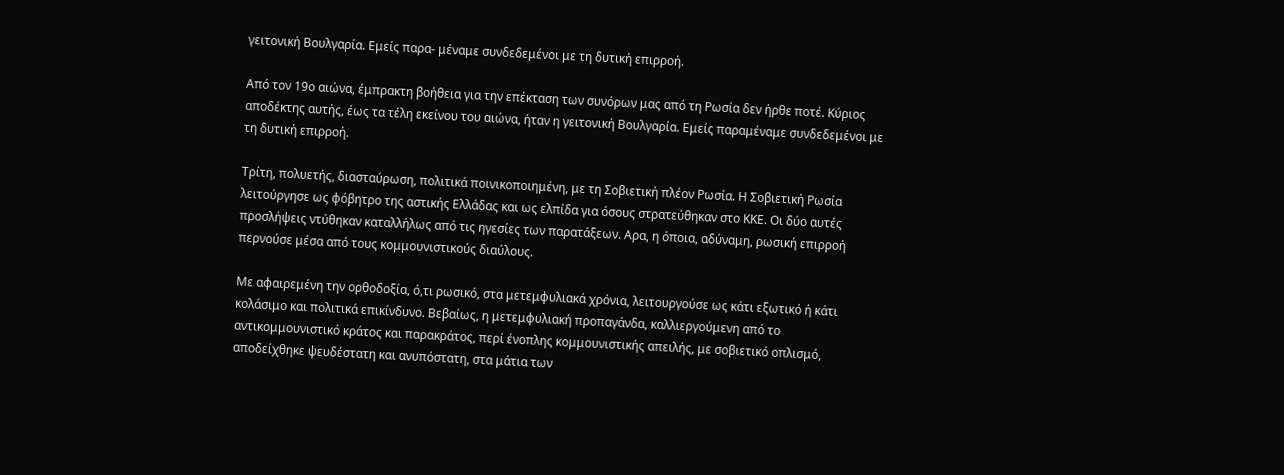γειτονική Βουλγαρία. Εμείς παρα- μέναμε συνδεδεμένοι με τη δυτική επιρροή.

Από τον 19ο αιώνα, έμπρακτη βοήθεια για την επέκταση των συνόρων μας από τη Ρωσία δεν ήρθε ποτέ. Κύριος αποδέκτης αυτής, έως τα τέλη εκείνου του αιώνα, ήταν η γειτονική Βουλγαρία. Εμείς παραμέναμε συνδεδεμένοι με τη δυτική επιρροή.

Τρίτη, πολυετής, διασταύρωση, πολιτικά ποινικοποιημένη, με τη Σοβιετική πλέον Ρωσία. Η Σοβιετική Ρωσία λειτούργησε ως φόβητρο της αστικής Ελλάδας και ως ελπίδα για όσους στρατεύθηκαν στο ΚΚΕ. Οι δύο αυτές προσλήψεις ντύθηκαν καταλλήλως από τις ηγεσίες των παρατάξεων. Αρα, η όποια, αδύναμη, ρωσική επιρροή περνούσε μέσα από τους κομμουνιστικούς διαύλους.

Με αφαιρεμένη την ορθοδοξία, ό,τι ρωσικό, στα μετεμφυλιακά χρόνια, λειτουργούσε ως κάτι εξωτικό ή κάτι κολάσιμο και πολιτικά επικίνδυνο. Βεβαίως, η μετεμφυλιακή προπαγάνδα, καλλιεργούμενη από το αντικομμουνιστικό κράτος και παρακράτος, περί ένοπλης κομμουνιστικής απειλής, με σοβιετικό οπλισμό, αποδείχθηκε ψευδέστατη και ανυπόστατη, στα μάτια των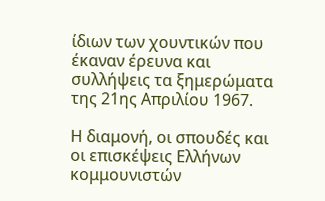ίδιων των χουντικών που έκαναν έρευνα και συλλήψεις τα ξημερώματα της 21ης Απριλίου 1967.

Η διαμονή, οι σπουδές και οι επισκέψεις Ελλήνων κομμουνιστών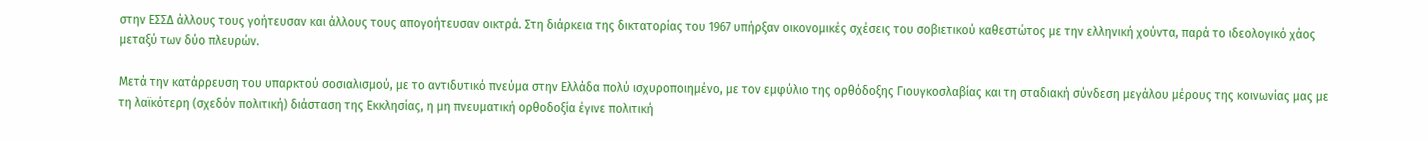στην ΕΣΣΔ άλλους τους γοήτευσαν και άλλους τους απογοήτευσαν οικτρά. Στη διάρκεια της δικτατορίας του 1967 υπήρξαν οικονομικές σχέσεις του σοβιετικού καθεστώτος με την ελληνική χούντα, παρά το ιδεολογικό χάος μεταξύ των δύο πλευρών.

Μετά την κατάρρευση του υπαρκτού σοσιαλισμού, με το αντιδυτικό πνεύμα στην Ελλάδα πολύ ισχυροποιημένο, με τον εμφύλιο της ορθόδοξης Γιουγκοσλαβίας και τη σταδιακή σύνδεση μεγάλου μέρους της κοινωνίας μας με τη λαϊκότερη (σχεδόν πολιτική) διάσταση της Εκκλησίας, η μη πνευματική ορθοδοξία έγινε πολιτική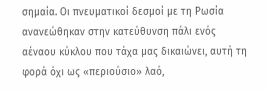σημαία. Οι πνευματικοί δεσμοί με τη Ρωσία ανανεώθηκαν στην κατεύθυνση πάλι ενός αέναου κύκλου που τάχα μας δικαιώνει, αυτή τη φορά όχι ως «περιούσιο» λαό,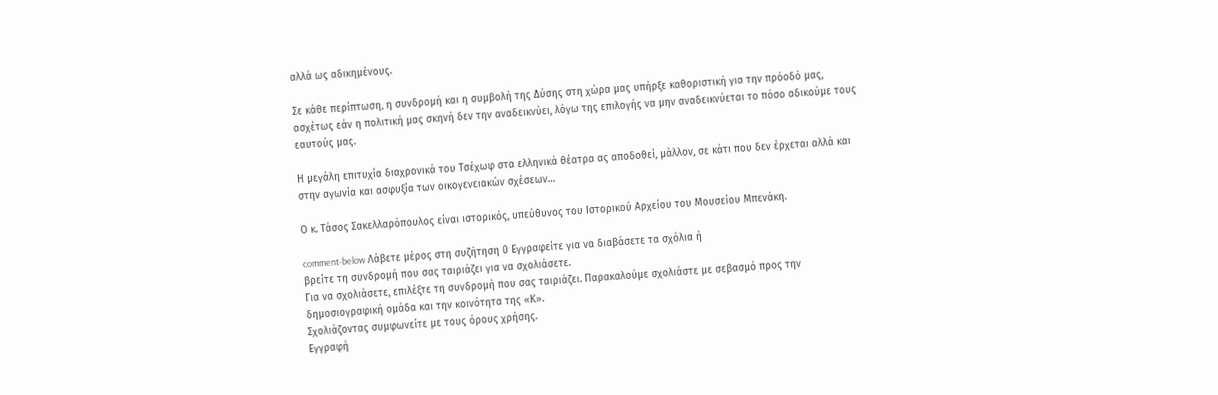αλλά ως αδικημένους.

Σε κάθε περίπτωση, η συνδρομή και η συμβολή της Δύσης στη χώρα μας υπήρξε καθοριστική για την πρόοδό μας, ασχέτως εάν η πολιτική μας σκηνή δεν την αναδεικνύει, λόγω της επιλογής να μην αναδεικνύεται το πόσο αδικούμε τους εαυτούς μας.

Η μεγάλη επιτυχία διαχρονικά του Τσέχωφ στα ελληνικά θέατρα ας αποδοθεί, μάλλον, σε κάτι που δεν έρχεται αλλά και στην αγωνία και ασφυξία των οικογενειακών σχέσεων…

Ο κ. Τάσος Σακελλαρόπουλος είναι ιστορικός, υπεύθυνος του Ιστορικού Αρχείου του Μουσείου Μπενάκη.

comment-below Λάβετε μέρος στη συζήτηση 0 Εγγραφείτε για να διαβάσετε τα σχόλια ή
βρείτε τη συνδρομή που σας ταιριάζει για να σχολιάσετε.
Για να σχολιάσετε, επιλέξτε τη συνδρομή που σας ταιριάζει. Παρακαλούμε σχολιάστε με σεβασμό προς την δημοσιογραφική ομάδα και την κοινότητα της «Κ».
Σχολιάζοντας συμφωνείτε με τους όρους χρήσης.
Εγγραφή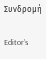Συνδρομή

Editor’s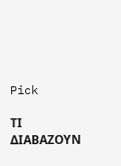Pick

ΤΙ ΔΙΑΒΑΖΟΥΝ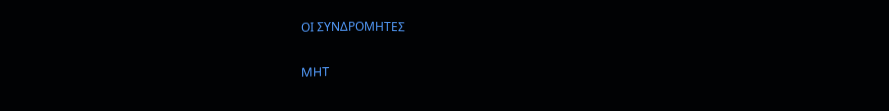ΟΙ ΣΥΝΔΡΟΜΗΤΕΣ

MHT